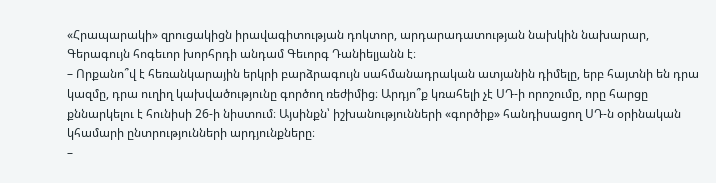«Հրապարակի» զրուցակիցն իրավագիտության դոկտոր, արդարադատության նախկին նախարար, Գերագույն հոգեւոր խորհրդի անդամ Գեւորգ Դանիելյանն է։
– Որքանո՞վ է հեռանկարային երկրի բարձրագույն սահմանադրական ատյանին դիմելը, երբ հայտնի են դրա կազմը, դրա ուղիղ կախվածությունը գործող ռեժիմից։ Արդյո՞ք կռահելի չէ ՍԴ-ի որոշումը, որը հարցը քննարկելու է հունիսի 26-ի նիստում։ Այսինքն՝ իշխանությունների «գործիք» հանդիսացող ՍԴ-ն օրինական կհամարի ընտրությունների արդյունքները։
–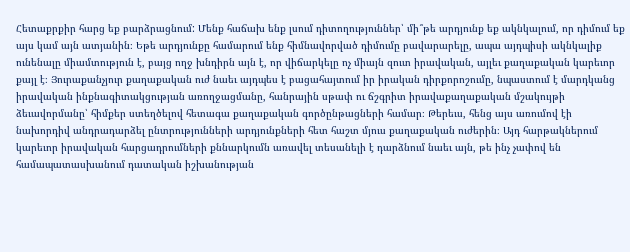Հետաքրքիր հարց եք բարձրացնում: Մենք հաճախ ենք լսում դիտողություններ՝ մի՞թե արդյունք եք ակնկալում, որ դիմում եք այս կամ այն ատյանին։ Եթե արդյունքը համարում ենք հիմնավորված դիմումը բավարարելը, ապա այդպիսի ակնկալիք ունենալը միամտություն է, բայց ողջ խնդիրն այն է, որ վիճարկելը ոչ միայն զուտ իրավական, այլեւ քաղաքական կարեւոր քայլ է։ Յուրաքանչյուր քաղաքական ուժ նաեւ այդպես է բացահայտում իր իրական դիրքորոշումը, նպաստում է մարդկանց իրավական ինքնագիտակցության առողջացմանը, հանրային սթափ ու ճշգրիտ իրավաքաղաքական մշակույթի ձեւավորմանը՝ հիմքեր ստեղծելով հետագա քաղաքական գործընթացների համար։ Թերեւս, հենց այս առումով էի նախորդիվ անդրադարձել ընտրությունների արդյունքների հետ հաշտ մյուս քաղաքական ուժերին։ Այդ հարթակներում կարեւոր իրավական հարցադրումների քննարկումն առավել տեսանելի է դարձնում նաեւ այն, թե ինչ չափով են համապատասխանում դատական իշխանության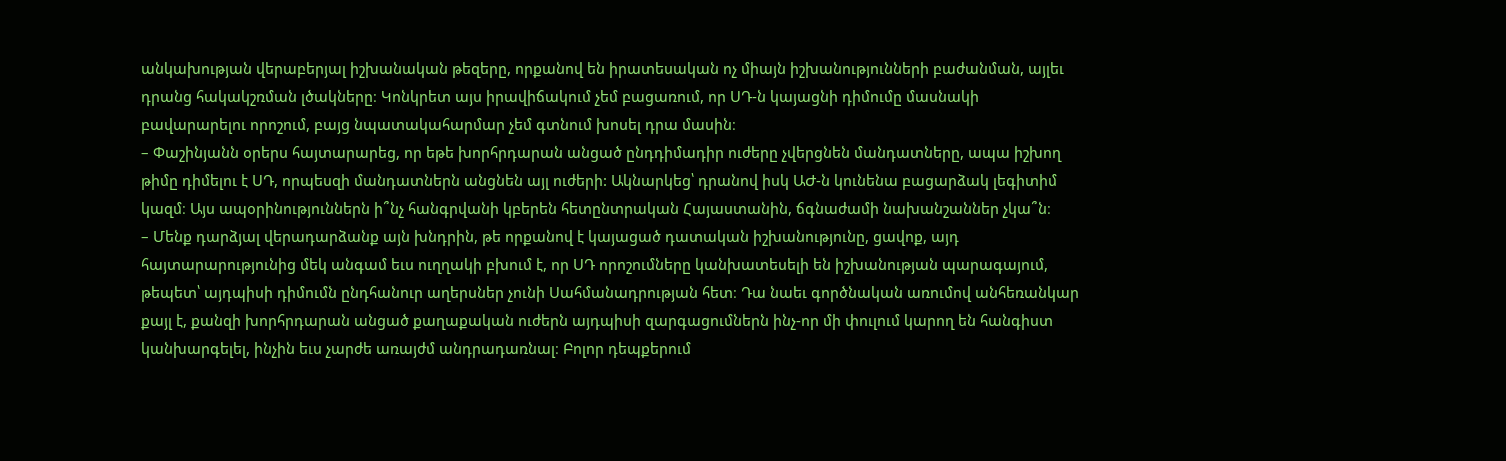անկախության վերաբերյալ իշխանական թեզերը, որքանով են իրատեսական ոչ միայն իշխանությունների բաժանման, այլեւ դրանց հակակշռման լծակները։ Կոնկրետ այս իրավիճակում չեմ բացառում, որ ՍԴ-ն կայացնի դիմումը մասնակի բավարարելու որոշում, բայց նպատակահարմար չեմ գտնում խոսել դրա մասին։
– Փաշինյանն օրերս հայտարարեց, որ եթե խորհրդարան անցած ընդդիմադիր ուժերը չվերցնեն մանդատները, ապա իշխող թիմը դիմելու է ՍԴ, որպեսզի մանդատներն անցնեն այլ ուժերի: Ակնարկեց՝ դրանով իսկ ԱԺ-ն կունենա բացարձակ լեգիտիմ կազմ։ Այս ապօրինություններն ի՞նչ հանգրվանի կբերեն հետընտրական Հայաստանին, ճգնաժամի նախանշաններ չկա՞ն։
– Մենք դարձյալ վերադարձանք այն խնդրին, թե որքանով է կայացած դատական իշխանությունը, ցավոք, այդ հայտարարությունից մեկ անգամ եւս ուղղակի բխում է, որ ՍԴ որոշումները կանխատեսելի են իշխանության պարագայում, թեպետ՝ այդպիսի դիմումն ընդհանուր աղերսներ չունի Սահմանադրության հետ։ Դա նաեւ գործնական առումով անհեռանկար քայլ է, քանզի խորհրդարան անցած քաղաքական ուժերն այդպիսի զարգացումներն ինչ-որ մի փուլում կարող են հանգիստ կանխարգելել, ինչին եւս չարժե առայժմ անդրադառնալ։ Բոլոր դեպքերում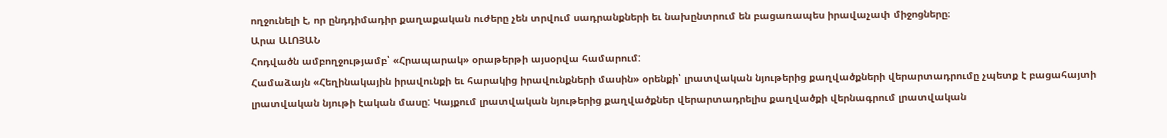ողջունելի է, որ ընդդիմադիր քաղաքական ուժերը չեն տրվում սադրանքների եւ նախընտրում են բացառապես իրավաչափ միջոցները։
Արա ԱԼՈՅԱՆ
Հոդվածն ամբողջությամբ՝ «Հրապարակ» օրաթերթի այսօրվա համարում:
Համաձայն «Հեղինակային իրավունքի եւ հարակից իրավունքների մասին» օրենքի՝ լրատվական նյութերից քաղվածքների վերարտադրումը չպետք է բացահայտի լրատվական նյութի էական մասը: Կայքում լրատվական նյութերից քաղվածքներ վերարտադրելիս քաղվածքի վերնագրում լրատվական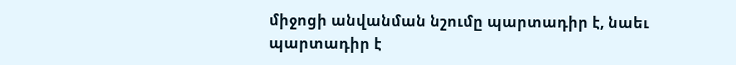միջոցի անվանման նշումը պարտադիր է, նաեւ պարտադիր է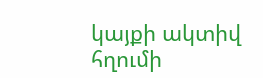կայքի ակտիվ հղումի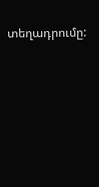տեղադրումը: